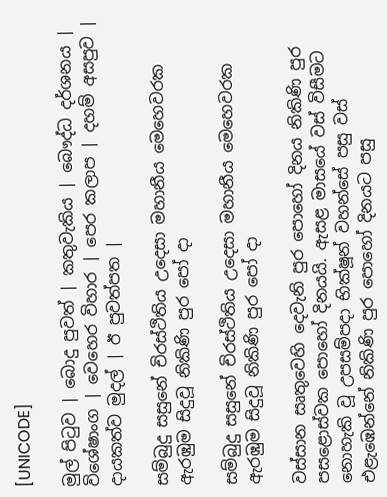[UNICODE]

මුල් පිටුව | බොදු පුවත් | කතුවැකිය | බෞද්ධ දර්ශනය | විශේෂාංග | වෙහෙර විහාර | පෙර කලාප | දහම් අසපුව | දායකත්ව මුදල් | ඊ පුවත්පත |

සම්බුදු සසුනේ චිරස්ථිතිය උදෙසා මහානීය මෙහෙවරක ඇරඹුම සිදුවූ නිකිණි පුර පෝ දා

සම්බුදු සසුනේ චිරස්ථිතිය උදෙසා මහානීය මෙහෙවරක ඇරඹුම සිදුවූ නිකිණි පුර පෝ දා

වස්සාන සෘතුවෙහි දෙවැනි පුර පොහෝ දිනය නිකිණි පුර පසළොස්වක පොහෝ දිනයයි. ඇසළ මාසයේ වස් විසීමට නොහැකි වූ උපසම්පදා භික්ෂූන් වහන්සේ පසු වස් එළැඹෙන්නේ නිකිණි පුර පොහෝ දිනයට පසු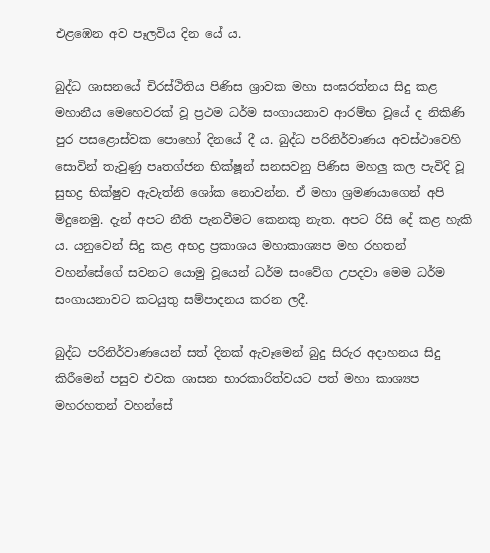එළඹෙන අව පෑලවිය දින යේ ය.

බුද්ධ ශාසනයේ චිරස්ථිතිය පිණිස ශ්‍රාවක මහා සංඝරත්නය සිදු කළ මහානීය මෙහෙවරක් වූ ප්‍රථම ධර්ම සංගායනාව ආරම්භ වූයේ ද නිකිණි පුර පසළොස්වක පොහෝ දිනයේ දී ය. බුද්ධ පරිනිර්වාණය අවස්ථාවෙහි සොවින් තැවුණු පෘතග්ජන භික්ෂූන් සනසවනු පිණිස මහලු කල පැවිදි වූ සුභද්‍ර භික්ෂුව ඇවැත්නි ශෝක නොවන්න. ඒ මහා ශ්‍රමණයාගෙන් අපි මිදුනෙමු. දැන් අපට නීති පැනවීමට කෙනකු නැත. අපට රිසි දේ කළ හැකි ය. යනුවෙන් සිදු කළ අභද්‍ර ප්‍රකාශය මහාකාශ්‍යප මහ රහතන් වහන්සේගේ සවනට යොමු වූයෙන් ධර්ම සංවේග උපදවා මෙම ධර්ම සංගායනාවට කටයුතු සම්පාදනය කරන ලදී.

බුද්ධ පරිනිර්වාණයෙන් සත් දිනක් ඇවෑමෙන් බුදු සිරුර අදාහනය සිදු කිරීමෙන් පසුව එවක ශාසන භාරකාරිත්වයට පත් මහා කාශ්‍යප මහරහතන් වහන්සේ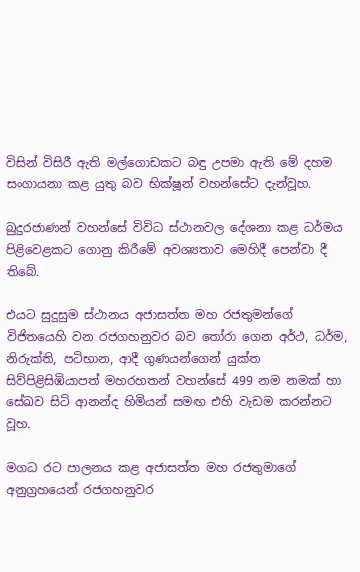විසින් විසිරී ඇති මල්ගොඩකට බඳු උපමා ඇති මේ දහම සංගායනා කළ යුතු බව භික්ෂූන් වහන්සේට දැන්වූහ.

බුදුරජාණන් වහන්සේ විවිධ ස්ථානවල දේශනා කළ ධර්මය පිළිවෙළකට ගොනු කිරීමේ අවශ්‍යතාව මෙහිදී පෙන්වා දී තිබේ.

එයට සුදුසුම ස්ථානය අජාසත්ත මහ රජතුමන්ගේ විජිතයෙහි වන රජගහනුවර බව තෝරා ගෙන අර්ථ, ධර්ම, නිරුක්ති, පටිභාන, ආදී ගුණයන්ගෙන් යුක්ත සිව්පිළිසිඹියාපත් මහරහතන් වහන්සේ 499 නම නමක් හා සේඛව සිටි ආනන්ද හිමියන් සමඟ එහි වැඩම කරන්නට වූහ.

මගධ රට පාලනය කළ අජාසත්ත මහ රජතුමාගේ අනුග්‍රහයෙන් රජගහනුවර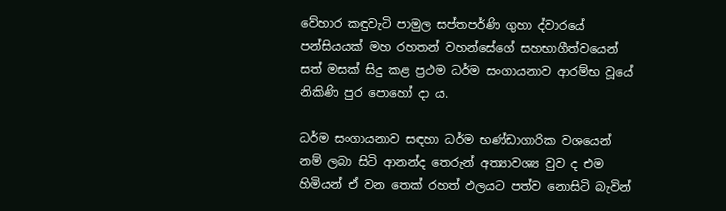වේහාර කඳුවැටි පාමුල සප්තපර්ණි ගුහා ද්වාරයේ පන්සියයක් මහ රහතන් වහන්සේගේ සහභාගීත්වයෙන් සත් මසක් සිදු කළ ප්‍රථම ධර්ම සංගායනාව ආරම්භ වූයේ නිකිණි පුර පොහෝ දා ය.

ධර්ම සංගායනාව සඳහා ධර්ම භණ්ඩාගාරික වශයෙන් නම් ලබා සිටි ආනන්ද තෙරුන් අත්‍යාවශ්‍ය වුව ද එම හිමියන් ඒ වන තෙක් රහත් ඵලයට පත්ව නොසිටි බැවින්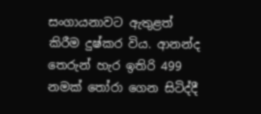සංගායනාවට ඇතුළත් කිරීම දුෂ්කර විය. ආනන්ද තෙරුන් හැර ඉතිරි 499 නමක් තෝරා ගෙන සිටිද්දී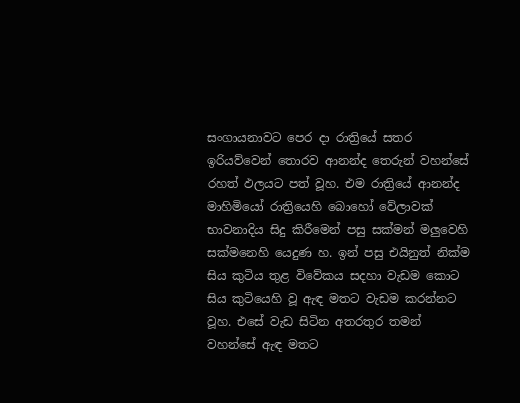සංගායනාවට පෙර දා රාත්‍රියේ සතර ඉරියව්වෙන් තොරව ආනන්ද තෙරුන් වහන්සේ රහත් ඵලයට පත් වූහ. එම රාත්‍රියේ ආනන්ද මාහිමියෝ රාත්‍රියෙහි බොහෝ වේලාවක් භාවනාදිය සිදු කිරීමෙන් පසු සක්මන් මලුවෙහි සක්මනෙහි යෙදුණ හ. ඉන් පසු එයිනුත් නික්ම සිය කුටිය තුළ විවේකය සදහා වැඩම කොට සිය කුටියෙහි වූ ඇඳ මතට වැඩම කරන්නට වූහ. එසේ වැඩ සිටින අතරතුර තමන් වහන්සේ ඇඳ මතට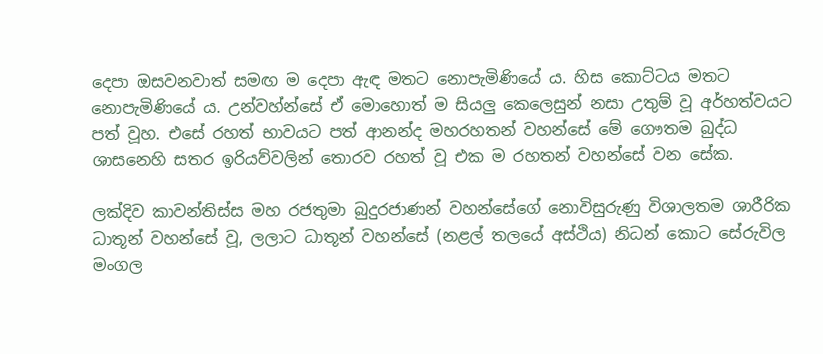දෙපා ඔසවනවාත් සමඟ ම දෙපා ඇඳ මතට නොපැමිණියේ ය. හිස කොට්ටය මතට නොපැමිණියේ ය. උන්වහ්න්සේ ඒ මොහොත් ම සියලු කෙලෙසුන් නසා උතුම් වූ අර්හත්වයට පත් වූහ. එසේ රහත් භාවයට පත් ආනන්ද මහරහතන් වහන්සේ මේ ගෞතම බුද්ධ ශාසනෙහි සතර ඉරියව්වලින් තොරව රහත් වූ එක ම රහතන් වහන්සේ වන සේක.

ලක්දිව කාවන්තිස්ස මහ රජතුමා බුදුරජාණන් වහන්සේගේ නොවිසුරුණු විශාලතම ශාරීරික ධාතූන් වහන්සේ වූ, ලලාට ධාතූන් වහන්සේ (නළල් තලයේ අස්ථිය) නිධන් කොට සේරුවිල මංගල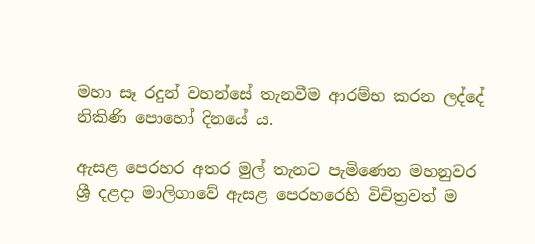මහා සෑ රදුන් වහන්සේ තැනවීම ආරම්භ කරන ලද්දේ නිකිණි පොහෝ දිනයේ ය.

ඇසළ පෙරහර අතර මුල් තැනට පැමිණෙන මහනුවර ශ්‍රී දළදා මාලිගාවේ ඇසළ පෙරහරෙහි විචිත්‍රවත් ම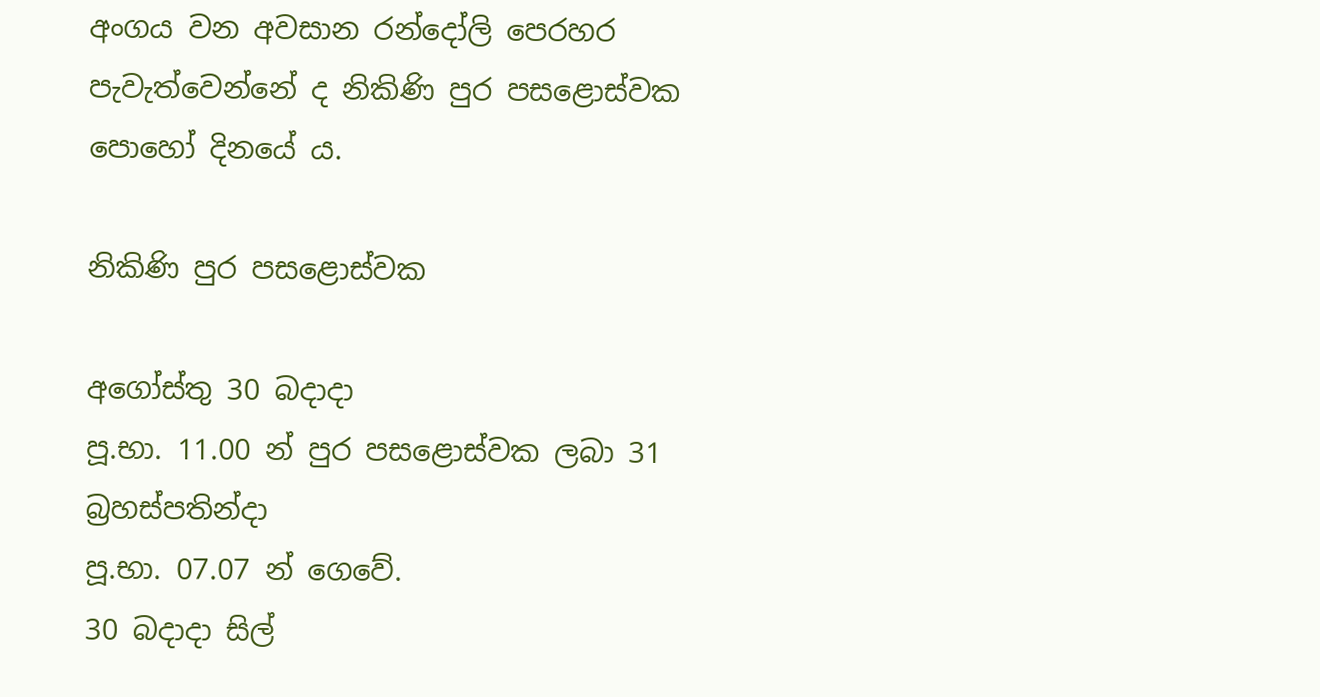අංගය වන අවසාන රන්දෝලි පෙරහර පැවැත්වෙන්නේ ද නිකිණි පුර පසළොස්වක පොහෝ දිනයේ ය.

නිකිණි පුර පසළොස්වක

අගෝස්තු 30 බදාදා
පූ.භා. 11.00 න් පුර පසළොස්වක ලබා 31 බ්‍රහස්පතින්දා
පූ.භා. 07.07 න් ගෙවේ.
30 බදාදා සිල්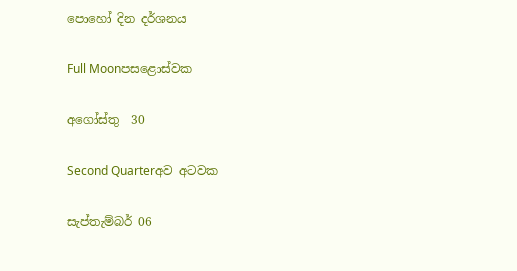පොහෝ දින දර්ශනය

Full Moonපසළොස්වක

අගෝස්තු  30

Second Quarterඅව අටවක

සැප්තැම්බර් 06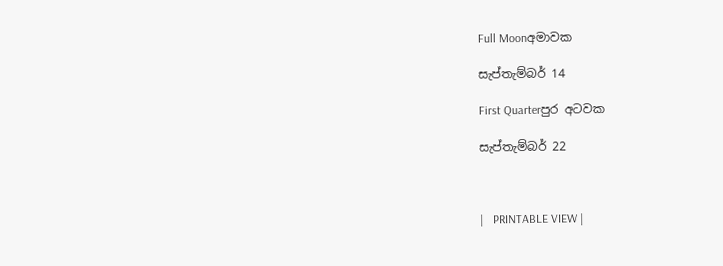Full Moonඅමාවක

සැප්තැම්බර් 14

First Quarterපුර අටවක

සැප්තැම්බර් 22



|   PRINTABLE VIEW |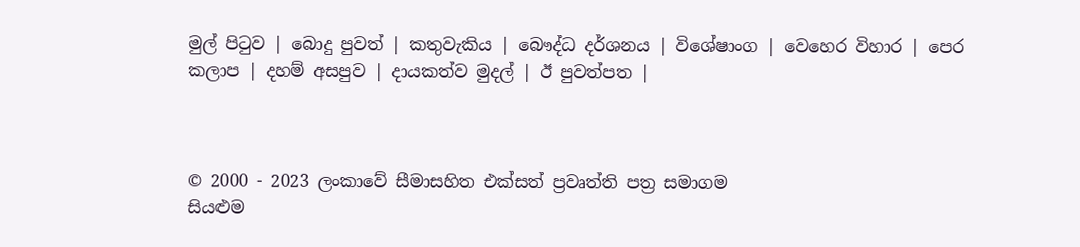මුල් පිටුව | බොදු පුවත් | කතුවැකිය | බෞද්ධ දර්ශනය | විශේෂාංග | වෙහෙර විහාර | පෙර කලාප | දහම් අසපුව | දායකත්ව මුදල් | ඊ පුවත්පත |



© 2000 - 2023 ලංකාවේ සීමාසහිත එක්සත් ප්‍රවෘත්ති පත්‍ර සමාගම
සියළුම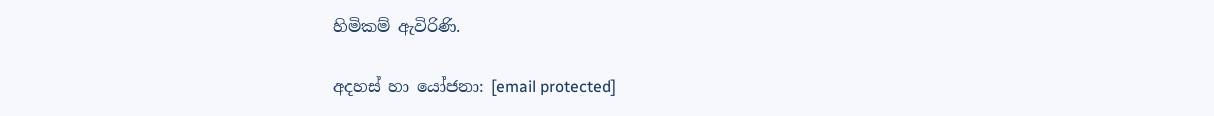හිමිකම් ඇවිරිණි.

අදහස් හා යෝජනා: [email protected]